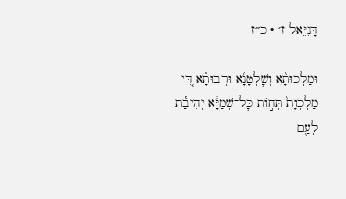דָּנִיֵּאל ז׳ · כ״ז

וּמַלְכוּתָ֨א וְשׇׁלְטָנָ֜א וּרְבוּתָ֗א דִּ֚י מַלְכְוָת֙ תְּח֣וֹת כׇּל־שְׁמַיָּ֔א יְהִיבַ֕ת לְעַ֖ם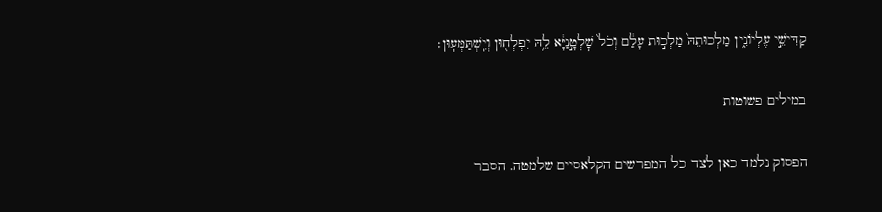קַדִּישֵׁ֣י עֶלְיוֹנִ֑ין מַלְכוּתֵהּ֙ מַלְכ֣וּת עָלַ֔ם וְכֹל֙ שׇׁלְטָ֣נַיָּ֔א לֵ֥הּ יִפְלְח֖וּן וְיִֽשְׁתַּמְּעֽוּן׃

במילים פשוטות

הפסוק נלמד כאן לצד כל המפרשים הקלאסיים שלמטה. הסבר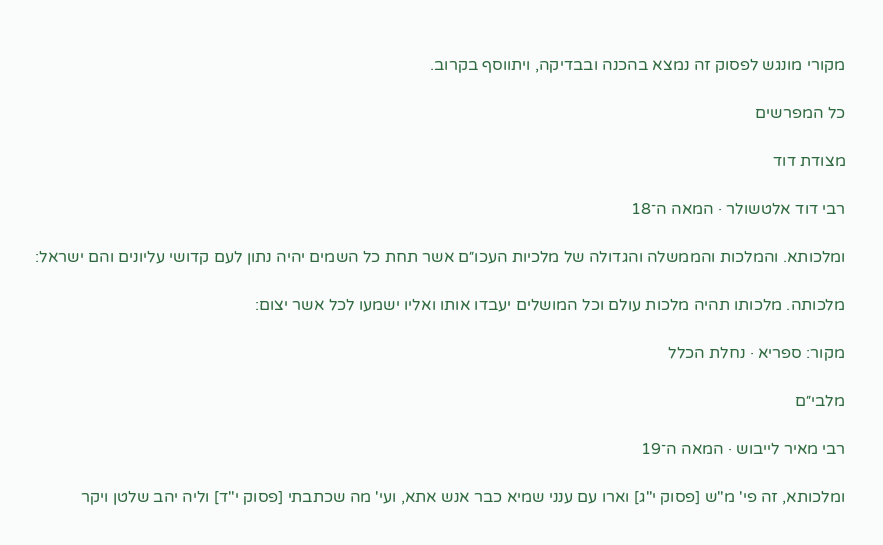מקורי מונגש לפסוק זה נמצא בהכנה ובבדיקה, ויתווסף בקרוב.

כל המפרשים

מצודת דוד

רבי דוד אלטשולר · המאה ה־18

ומלכותא. והמלכות והממשלה והגדולה של מלכיות העכו״ם אשר תחת כל השמים יהיה נתון לעם קדושי עליונים והם ישראל:

מלכותה. מלכותו תהיה מלכות עולם וכל המושלים יעבדו אותו ואליו ישמעו לכל אשר יצום:

מקור: ספריא · נחלת הכלל

מלבי״ם

רבי מאיר לייבוש · המאה ה־19

ומלכותא, זה פי' מ"ש [פסוק י"ג] וארו עם ענני שמיא כבר אנש אתא, ועי' מה שכתבתי [פסוק י"ד] וליה יהב שלטן ויקר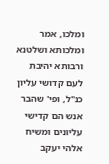ומלכו, אמר ומלכותא ושלטנא ורבותא יהיבת לעם קדושי עליון כנ"ל, ופי' שהבר אנש הם קדישי עליונים ומשיח אלהי יעקב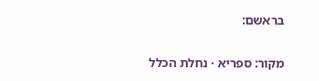בראשם:

מקור: ספריא · נחלת הכלל